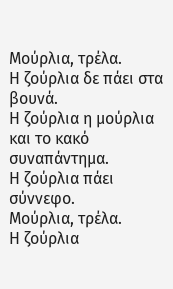Μούρλια, τρέλα.
Η ζούρλια δε πάει στα βουνά.
Η ζούρλια η μούρλια και το κακό συναπάντημα.
Η ζούρλια πάει σύννεφο.
Μούρλια, τρέλα.
Η ζούρλια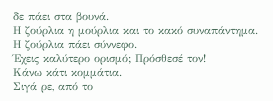δε πάει στα βουνά.
Η ζούρλια η μούρλια και το κακό συναπάντημα.
Η ζούρλια πάει σύννεφο.
Έχεις καλύτερο ορισμό; Πρόσθεσέ τον!
Κάνω κάτι κομμάτια.
Σιγά ρε, από το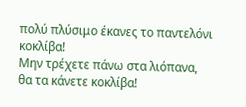πολύ πλύσιμο έκανες το παντελόνι κοκλίβα!
Μην τρέχετε πάνω στα λιόπανα, θα τα κάνετε κοκλίβα!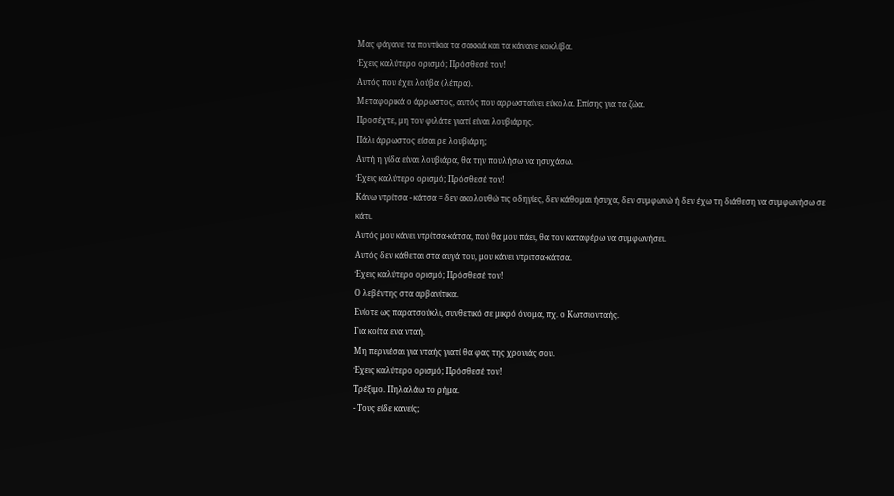Μας φάγανε τα ποντίκια τα σακκιά και τα κάνανε κοκλίβα.
Έχεις καλύτερο ορισμό; Πρόσθεσέ τον!
Αυτός που έχει λούβα (λέπρα).
Μεταφορικά ο άρρωστος, αυτός που αρρωσταίνει εύκολα. Επίσης για τα ζώα.
Προσέχτε, μη τον φιλάτε γιατί είναι λουβιάρης.
Πάλι άρρωστος είσαι ρε λουβιάρη;
Αυτή η γίδα είναι λουβιάρα, θα την πουλήσω να ησυχάσω.
Έχεις καλύτερο ορισμό; Πρόσθεσέ τον!
Κάνω ντρίτσα - κάτσα = δεν ακολουθώ τις οδηγίες, δεν κάθομαι ήσυχα, δεν συμφωνώ ή δεν έχω τη διάθεση να συμφωνήσω σε κάτι.
Αυτός μου κάνει ντρίτσα-κάτσα, πού θα μου πάει, θα τον καταφέρω να συμφωνήσει.
Αυτός δεν κάθεται στα αυγά του, μου κάνει ντριτσα-κάτσα.
Έχεις καλύτερο ορισμό; Πρόσθεσέ τον!
Ο λεβέντης στα αρβανίτικα.
Ενίοτε ως παρατσούκλι, συνθετικό σε μικρό όνομα, πχ. ο Κωτσιονταής.
Για κοίτα ενα νταή.
Μη περνιέσαι για νταής γιατί θα φας της χρονιάς σου.
Έχεις καλύτερο ορισμό; Πρόσθεσέ τον!
Τρέξιμο. Πηλαλάω το ρήμα.
- Τους είδε κανείς;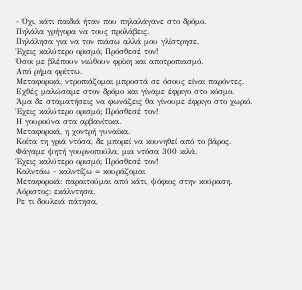- Όχι, κάτι παιδιά ήταν που πηλαλάγανε στο δρόμο.
Πηλάλα γρήγορα να τους προλάβεις.
Πηλάλησα για να τον πιάσω αλλά μου γλίστρησε.
Έχεις καλύτερο ορισμό; Πρόσθεσέ τον!
Όσοι με βλέπουν νιώθουν φρίκη και αποτροπιασμό.
Από ρήμα φρίττω.
Μεταφορικά, ντροπιάζομαι μπροστά σε όσους είναι παρόντες.
Εχθές μαλώσαμε στον δρόμο και γίναμε έφριγο στο κόσμο.
Άμα δε σταματήσεις να φωνάζεις θα γίνουμε έφριγο στο χωριό.
Έχεις καλύτερο ορισμό; Πρόσθεσέ τον!
Η γουρούνα στα αρβανίτικα.
Μεταφορικά, η χοντρή γυναίκα.
Κοίτα τη γριά ντόσα, δε μπορεί να κουνηθεί από το βάρος.
Φάγαμε ψητή γουρνοπούλα, μια ντόσα 300 κιλά.
Έχεις καλύτερο ορισμό; Πρόσθεσέ τον!
Καλντάω - καλντίζω = κουράζομαι
Μεταφορικά: παραιτούμαι από κάτι, ψόφιος στην κούραση.
Αόριστος: εκάλντησα.
Ρε τι δουλειά πάτησα,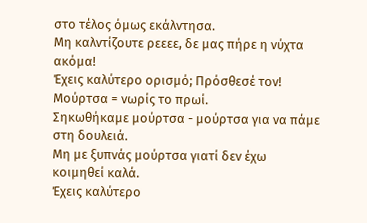στο τέλος όμως εκάλντησα.
Μη καλντίζουτε ρεεεε, δε μας πήρε η νύχτα ακόμα!
Έχεις καλύτερο ορισμό; Πρόσθεσέ τον!
Μούρτσα = νωρίς το πρωί.
Σηκωθήκαμε μούρτσα - μούρτσα για να πάμε στη δουλειά.
Μη με ξυπνάς μούρτσα γιατί δεν έχω κοιμηθεί καλά.
Έχεις καλύτερο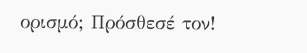ορισμό; Πρόσθεσέ τον!